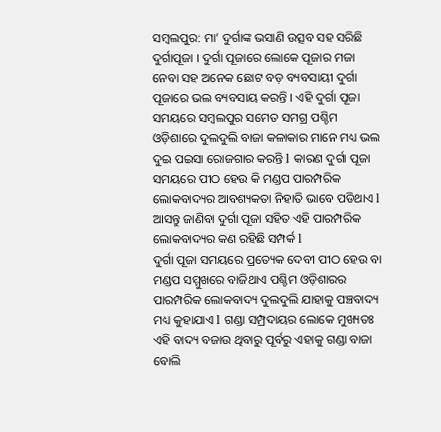ସମ୍ବଲପୁର: ମା’ ଦୁର୍ଗାଙ୍କ ଭସାଣି ଉତ୍ସବ ସହ ସରିଛି ଦୁର୍ଗାପୂଜା । ଦୁର୍ଗା ପୂଜାରେ ଲୋକେ ପୂଜାର ମଜା ନେବା ସହ ଅନେକ ଛୋଟ ବଡ଼ ବ୍ୟବସାୟୀ ଦୁର୍ଗା ପୂଜାରେ ଭଲ ବ୍ୟବସାୟ କରନ୍ତି । ଏହି ଦୁର୍ଗା ପୂଜା ସମୟରେ ସମ୍ବଲପୁର ସମେତ ସମଗ୍ର ପଶ୍ଚିମ ଓଡ଼ିଶାରେ ଦୁଲଦୁଲି ବାଜା କଳାକାର ମାନେ ମଧ୍ୟ ଭଲ ଦୁଇ ପଇସା ରୋଜଗାର କରନ୍ତି l କାରଣ ଦୁର୍ଗା ପୂଜା ସମୟରେ ପୀଠ ହେଉ କି ମଣ୍ଡପ ପାରମ୍ପରିକ ଲୋକବାଦ୍ୟର ଆବଶ୍ୟକତା ନିହାତି ଭାବେ ପଡିଥାଏ l ଆସନ୍ତୁ ଜାଣିବା ଦୁର୍ଗା ପୂଜା ସହିତ ଏହି ପାରମ୍ପରିକ ଲୋକବାଦ୍ୟର କଣ ରହିଛି ସମ୍ପର୍କ l
ଦୁର୍ଗା ପୂଜା ସମୟରେ ପ୍ରତ୍ୟେକ ଦେବୀ ପୀଠ ହେଉ ବା ମଣ୍ଡପ ସମ୍ମୁଖରେ ବାଜିଥାଏ ପଶ୍ଚିମ ଓଡ଼ିଶାରର ପାରମ୍ପରିକ ଲୋକବାଦ୍ୟ ଦୁଲଦୁଲି ଯାହାକୁ ପଞ୍ଚବାଦ୍ୟ ମଧ୍ୟ କୁହାଯାଏ l ଗଣ୍ଡା ସମ୍ପ୍ରଦାୟର ଲୋକେ ମୁଖ୍ୟତଃ ଏହି ବାଦ୍ୟ ବଜାଉ ଥିବାରୁ ପୂର୍ବରୁ ଏହାକୁ ଗଣ୍ଡା ବାଜା ବୋଲି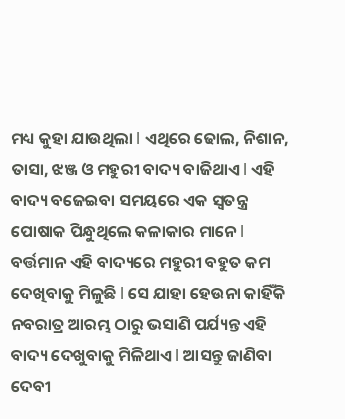ମଧ୍ୟ କୁହା ଯାଉଥିଲା l ଏଥିରେ ଢୋଲ, ନିଶାନ, ତାସା, ଝଞ୍ଜ ଓ ମହୁରୀ ବାଦ୍ୟ ବାଜିଥାଏ l ଏହି ବାଦ୍ୟ ବଜେଇବା ସମୟରେ ଏକ ସ୍ବତନ୍ତ୍ର ପୋଷାକ ପିନ୍ଧୁଥିଲେ କଳାକାର ମାନେ l ବର୍ତ୍ତମାନ ଏହି ବାଦ୍ୟରେ ମହୁରୀ ବହୁତ କମ ଦେଖିବାକୁ ମିଳୁଛି l ସେ ଯାହା ହେଉନା କାହିଁକି ନବରାତ୍ର ଆରମ୍ଭ ଠାରୁ ଭସାଣି ପର୍ଯ୍ୟନ୍ତ ଏହି ବାଦ୍ୟ ଦେଖୁବାକୁ ମିଳିଥାଏ l ଆସନ୍ତୁ ଜାଣିବା ଦେବୀ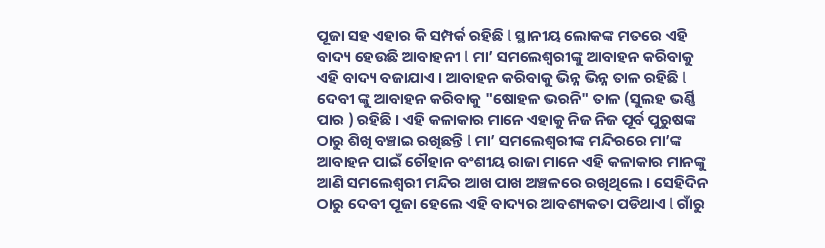ପୂଜା ସହ ଏହାର କି ସମ୍ପର୍କ ରହିଛି l ସ୍ଥାନୀୟ ଲୋକଙ୍କ ମତରେ ଏହି ବାଦ୍ୟ ହେଉଛି ଆବାହନୀ l ମା’ ସମଲେଶ୍ବରୀଙ୍କୁ ଆବାହନ କରିବାକୁ ଏହି ବାଦ୍ୟ ବଜାଯାଏ । ଆବାହନ କରିବାକୁ ଭିନ୍ନ ଭିନ୍ନ ତାଳ ରହିଛି l ଦେବୀ ଙ୍କୁ ଆବାହନ କରିବାକୁ "ଷୋହଳ ଭରନି" ତାଳ (ସୁଲହ ଭର୍ଣ୍ଣି ପାର ) ରହିଛି । ଏହି କଳାକାର ମାନେ ଏହାକୁ ନିଜ ନିଜ ପୂର୍ବ ପୁରୁଷଙ୍କ ଠାରୁ ଶିଖି ବଞ୍ଚାଇ ରଖିଛନ୍ତି l ମା’ ସମଲେଶ୍ବରୀଙ୍କ ମନ୍ଦିରରେ ମା’ଙ୍କ ଆବାହନ ପାଇଁ ଚୌହାନ ବଂଶୀୟ ରାଜା ମାନେ ଏହି କଳାକାର ମାନଙ୍କୁ ଆଣି ସମଲେଶ୍ବରୀ ମନ୍ଦିର ଆଖ ପାଖ ଅଞ୍ଚଳରେ ରଖିଥିଲେ । ସେହିଦିନ ଠାରୁ ଦେବୀ ପୂଜା ହେଲେ ଏହି ବାଦ୍ୟର ଆବଶ୍ୟକତା ପଡିଥାଏ l ଗାଁରୁ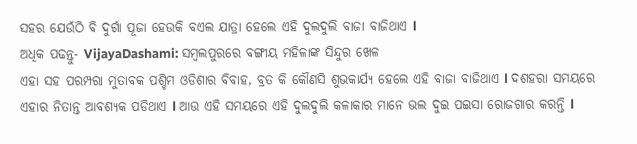ସହର ଯେଉଁଠି ବି ଦୁର୍ଗା ପୂଜା ହେଉକି ବଏଲ ଯାତ୍ରା ହେଲେ ଏହି ଦୁଲଦୁଲି ବାଜା ବାଜିଥାଏ l
ଅଧିକ ପଢନ୍ତୁ- VijayaDashami: ସମ୍ବଲପୁରରେ ବଙ୍ଗୀୟ ମହିଳାଙ୍କ ସିନ୍ଦୁର ଖେଳ
ଏହା ସହ ପରମ୍ପରା ମୁତାବକ ପଶ୍ଚିମ ଓଡିଶାର ବିବାହ, ବ୍ରତ କି କୌଣସି ଶୁଭକାର୍ଯ୍ୟ ହେଲେ ଏହି ବାଜା ବାଜିଥାଏ l ଦଶହରା ସମୟରେ ଏହାର ନିତାନ୍ତ ଆବଶ୍ୟକ ପଡିଥାଏ l ଆଉ ଏହି ସମୟରେ ଏହି ଦୁଲଦୁଲି କଳାକାର ମାନେ ଭଲ ଦୁଇ ପଇସା ରୋଜଗାର କରନ୍ତି l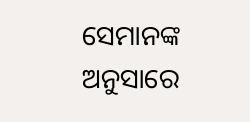ସେମାନଙ୍କ ଅନୁସାରେ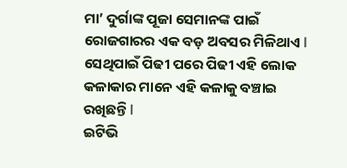ମା’ ଦୁର୍ଗାଙ୍କ ପୂଜା ସେମାନଙ୍କ ପାଇଁ ରୋଜଗାରର ଏକ ବଡ଼ ଅବସର ମିଳିଥାଏ l ସେଥିପାଇଁ ପିଢୀ ପରେ ପିଢୀ ଏହି ଲୋକ କଳାକାର ମାନେ ଏହି କଳାକୁ ବଞ୍ଚାଇ ରଖିଛନ୍ତି l
ଇଟିଭି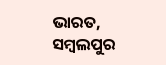ଭାରତ, ସମ୍ବଲପୁର